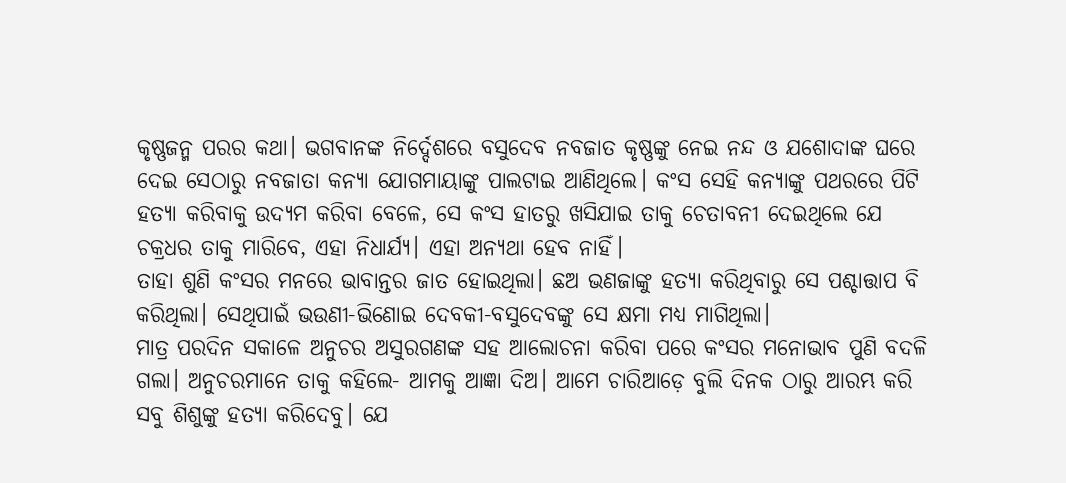କୃଷ୍ଣଜନ୍ମ ପରର କଥା। ଭଗବାନଙ୍କ ନିର୍ଦ୍ଦେଶରେ ବସୁଦେବ ନବଜାତ କୃଷ୍ଣଙ୍କୁ ନେଇ ନନ୍ଦ ଓ ଯଶୋଦାଙ୍କ ଘରେ ଦେଇ ସେଠାରୁ ନବଜାତା କନ୍ୟା ଯୋଗମାୟାଙ୍କୁ ପାଲଟାଇ ଆଣିଥିଲେ। କଂସ ସେହି କନ୍ୟାଙ୍କୁ ପଥରରେ ପିଟି ହତ୍ୟା କରିବାକୁ ଉଦ୍ୟମ କରିବା ବେଳେ, ସେ କଂସ ହାତରୁ ଖସିଯାଇ ତାକୁ ଚେତାବନୀ ଦେଇଥିଲେ ଯେ ଚକ୍ରଧର ତାକୁ ମାରିବେ, ଏହା ନିଧାର୍ଯ୍ୟ। ଏହା ଅନ୍ୟଥା ହେବ ନାହିଁ।
ତାହା ଶୁଣି କଂସର ମନରେ ଭାବାନ୍ତର ଜାତ ହୋଇଥିଲା। ଛଅ ଭଣଜାଙ୍କୁ ହତ୍ୟା କରିଥିବାରୁ ସେ ପଶ୍ଚାତ୍ତାପ ବି କରିଥିଲା। ସେଥିପାଇଁ ଭଉଣୀ-ଭିଣୋଇ ଦେବକୀ-ବସୁଦେବଙ୍କୁ ସେ କ୍ଷମା ମଧ୍ୟ ମାଗିଥିଲା।
ମାତ୍ର ପରଦିନ ସକାଳେ ଅନୁଚର ଅସୁରଗଣଙ୍କ ସହ ଆଲୋଚନା କରିବା ପରେ କଂସର ମନୋଭାବ ପୁଣି ବଦଳି ଗଲା। ଅନୁଚରମାନେ ତାକୁ କହିଲେ- ଆମକୁ ଆଜ୍ଞା ଦିଅ। ଆମେ ଚାରିଆଡ଼େ ବୁଲି ଦିନକ ଠାରୁ ଆରମ୍ଭ କରି ସବୁ ଶିଶୁଙ୍କୁ ହତ୍ୟା କରିଦେବୁ। ଯେ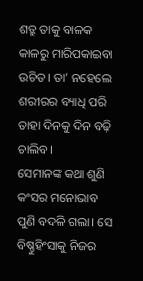ଶତ୍ରୁ ତାକୁ ବାଳକ କାଳରୁ ମାରିପକାଇବା ଉଚିତ। ତା’ ନହେଲେ ଶରୀରର ବ୍ୟାଧି ପରି ତାହା ଦିନକୁ ଦିନ ବଢ଼ି ଚାଲିବ।
ସେମାନଙ୍କ କଥା ଶୁଣି କଂସର ମନୋଭାବ ପୁଣି ବଦଳି ଗଲା। ସେ ବିଷ୍ଣୁହିଂସାକୁ ନିଜର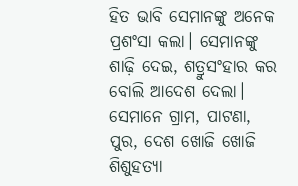ହିତ ଭାବି ସେମାନଙ୍କୁ ଅନେକ ପ୍ରଶଂସା କଲା। ସେମାନଙ୍କୁ ଶାଢ଼ି ଦେଇ, ଶତ୍ରୁସଂହାର କର ବୋଲି ଆଦେଶ ଦେଲା। ସେମାନେ ଗ୍ରାମ, ପାଟଣା, ପୁର, ଦେଶ ଖୋଜି ଖୋଜି ଶିଶୁହତ୍ୟା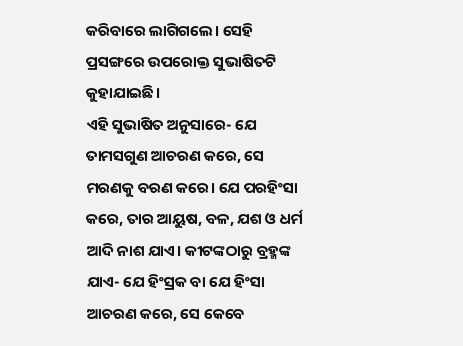କରିବାରେ ଲାଗିଗଲେ। ସେହି ପ୍ରସଙ୍ଗରେ ଉପରୋକ୍ତ ସୁଭାଷିତଟି କୁହାଯାଇଛି।
ଏହି ସୁଭାଷିତ ଅନୁସାରେ- ଯେ ତାମସଗୁଣ ଆଚରଣ କରେ, ସେ ମରଣକୁ ବରଣ କରେ। ଯେ ପରହିଂସା କରେ, ତାର ଆୟୁଷ, ବଳ, ଯଶ ଓ ଧର୍ମ ଆଦି ନାଶ ଯାଏ। କୀଟଙ୍କଠାରୁ ବ୍ରହ୍ମଙ୍କ ଯାଏ- ଯେ ହିଂସ୍ରକ ବା ଯେ ହିଂସା ଆଚରଣ କରେ, ସେ କେବେ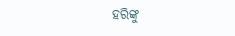ହରିଙ୍କୁ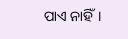ପାଏ ନାହିଁ।